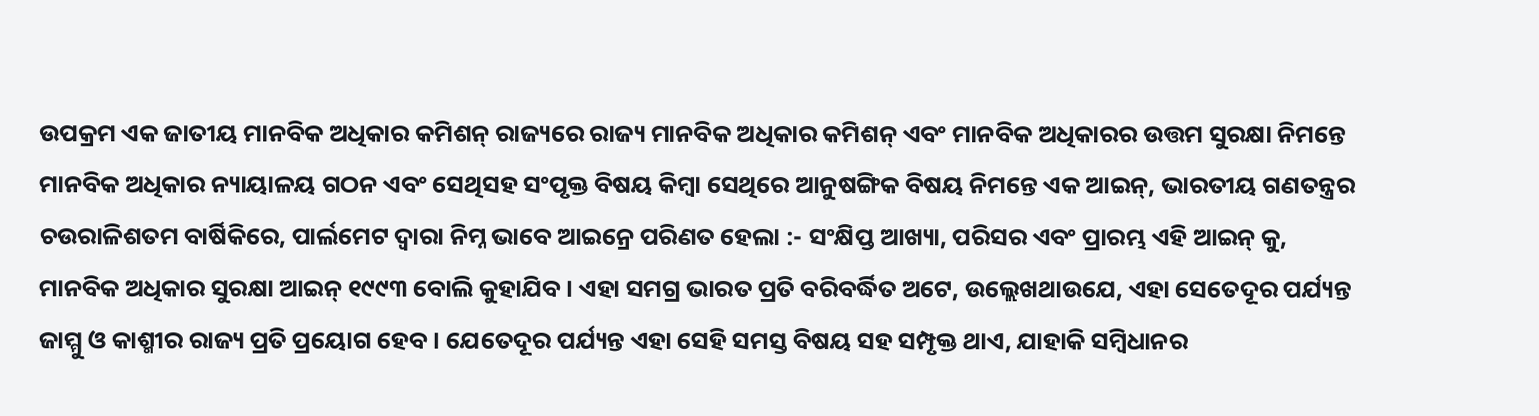ଉପକ୍ରମ ଏକ ଜାତୀୟ ମାନବିକ ଅଧିକାର କମିଶନ୍ ରାଜ୍ୟରେ ରାଜ୍ୟ ମାନବିକ ଅଧିକାର କମିଶନ୍ ଏବଂ ମାନବିକ ଅଧିକାରର ଉତ୍ତମ ସୁରକ୍ଷା ନିମନ୍ତେ ମାନବିକ ଅଧିକାର ନ୍ୟାୟାଳୟ ଗଠନ ଏବଂ ସେଥିସହ ସଂପୃକ୍ତ ବିଷୟ କିମ୍ବା ସେଥିରେ ଆନୁଷଙ୍ଗିକ ବିଷୟ ନିମନ୍ତେ ଏକ ଆଇନ୍, ଭାରତୀୟ ଗଣତନ୍ତ୍ରର ଚଉରାଳିଶତମ ବାର୍ଷିକିରେ, ପାର୍ଲମେଟ ଦ୍ଵାରା ନିମ୍ନ ଭାବେ ଆଇନ୍ରେ ପରିଣତ ହେଲା :- ସଂକ୍ଷିପ୍ତ ଆଖ୍ୟା, ପରିସର ଏବଂ ପ୍ରାରମ୍ଭ ଏହି ଆଇନ୍ କୁ, ମାନବିକ ଅଧିକାର ସୁରକ୍ଷା ଆଇନ୍ ୧୯୯୩ ବୋଲି କୁହାଯିବ । ଏହା ସମଗ୍ର ଭାରତ ପ୍ରତି ବରିବର୍ଦ୍ଧିତ ଅଟେ, ଉଲ୍ଲେଖଥାଉଯେ, ଏହା ସେତେଦୂର ପର୍ଯ୍ୟନ୍ତ ଜାମ୍ମୁ ଓ କାଶ୍ମୀର ରାଜ୍ୟ ପ୍ରତି ପ୍ରୟୋଗ ହେବ । ଯେତେଦୂର ପର୍ଯ୍ୟନ୍ତ ଏହା ସେହି ସମସ୍ତ ବିଷୟ ସହ ସମ୍ପୃକ୍ତ ଥାଏ, ଯାହାକି ସମ୍ବିଧାନର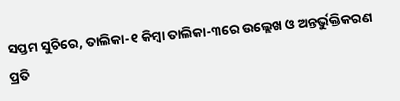ସପ୍ତମ ସୁଚିରେ, ତାଲିକା-୧ କିମ୍ବା ତାଲିକା-୩ରେ ଉଲ୍ଲେଖ ଓ ଅନ୍ତର୍ଭୁକ୍ତିକରଣ ପ୍ରତି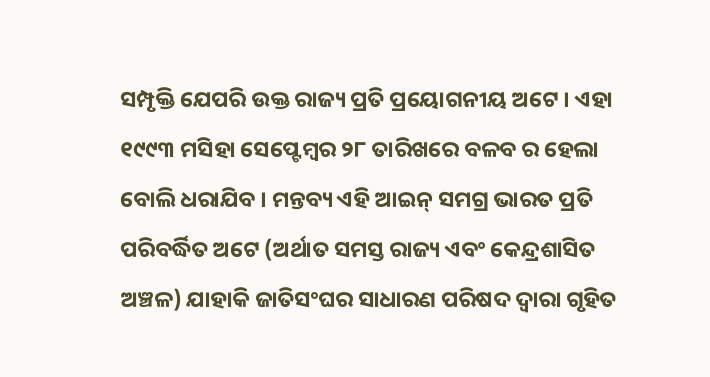ସମ୍ପୃକ୍ତି ଯେପରି ଉକ୍ତ ରାଜ୍ୟ ପ୍ରତି ପ୍ରୟୋଗନୀୟ ଅଟେ । ଏହା ୧୯୯୩ ମସିହା ସେପ୍ଟେମ୍ବର ୨୮ ତାରିଖରେ ବଳବ ର ହେଲା ବୋଲି ଧରାଯିବ । ମନ୍ତବ୍ୟ ଏହି ଆଇନ୍ ସମଗ୍ର ଭାରତ ପ୍ରତି ପରିବର୍ଦ୍ଧିତ ଅଟେ (ଅର୍ଥାତ ସମସ୍ତ ରାଜ୍ୟ ଏବଂ କେନ୍ଦ୍ରଶାସିତ ଅଞ୍ଚଳ) ଯାହାକି ଜାତିସଂଘର ସାଧାରଣ ପରିଷଦ ଦ୍ଵାରା ଗୃହିତ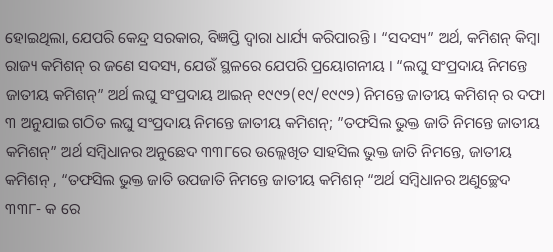ହୋଇଥିଲା, ଯେପରି କେନ୍ଦ୍ର ସରକାର, ବିଜ୍ଞପ୍ତି ଦ୍ଵାରା ଧାର୍ଯ୍ୟ କରିପାରନ୍ତି । “ସଦସ୍ୟ” ଅର୍ଥ, କମିଶନ୍ କିମ୍ବା ରାଜ୍ୟ କମିଶନ୍ ର ଜଣେ ସଦସ୍ୟ, ଯେଉଁ ସ୍ଥଳରେ ଯେପରି ପ୍ରୟୋଗନୀୟ । “ଲଘୁ ସଂପ୍ରଦାୟ ନିମନ୍ତେ ଜାତୀୟ କମିଶନ୍” ଅର୍ଥ ଲଘୁ ସଂପ୍ରଦାୟ ଆଇନ୍ ୧୯୯୨(୧୯/୧୯୯୨) ନିମନ୍ତେ ଜାତୀୟ କମିଶନ୍ ର ଦଫା ୩ ଅନୁଯାଇ ଗଠିତ ଲଘୁ ସଂପ୍ରଦାୟ ନିମନ୍ତେ ଜାତୀୟ କମିଶନ୍; ”ତଫସିଲ ଭୁକ୍ତ ଜାତି ନିମନ୍ତେ ଜାତୀୟ କମିଶନ୍” ଅର୍ଥ ସମ୍ବିଧାନର ଅନୁଛେଦ ୩୩୮ରେ ଉଲ୍ଲେଖିତ ସାହସିଲ ଭୁକ୍ତ ଜାତି ନିମନ୍ତେ, ଜାତୀୟ କମିଶନ୍ , “ତଫସିଲ ଭୁକ୍ତ ଜାତି ଉପଜାତି ନିମନ୍ତେ ଜାତୀୟ କମିଶନ୍ “ଅର୍ଥ ସମ୍ବିଧାନର ଅଣୁଚ୍ଛେଦ ୩୩୮- କ ରେ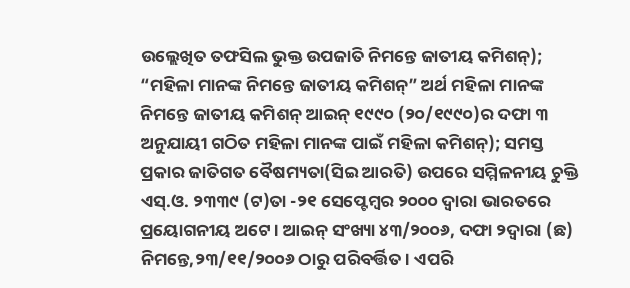ଉଲ୍ଲେଖିତ ତଫସିଲ ଭୁକ୍ତ ଉପଜାତି ନିମନ୍ତେ ଜାତୀୟ କମିଶନ୍); “ମହିଳା ମାନଙ୍କ ନିମନ୍ତେ ଜାତୀୟ କମିଶନ୍” ଅର୍ଥ ମହିଳା ମାନଙ୍କ ନିମନ୍ତେ ଜାତୀୟ କମିଶନ୍ ଆଇନ୍ ୧୯୯୦ (୨୦/୧୯୯୦)ର ଦଫା ୩ ଅନୁଯାୟୀ ଗଠିତ ମହିଳା ମାନଙ୍କ ପାଇଁ ମହିଳା କମିଶନ୍); ସମସ୍ତ ପ୍ରକାର ଜାତିଗତ ବୈଷମ୍ୟତା(ସିଇ ଆରତି) ଉପରେ ସମ୍ମିଳନୀୟ ଚୁକ୍ତି ଏସ୍.ଓ. ୨୩୩୯ (ଟ)ତା -୨୧ ସେପ୍ଟେମ୍ବର ୨୦୦୦ ଦ୍ଵାରା ଭାରତରେ ପ୍ରୟୋଗନୀୟ ଅଟେ । ଆଇନ୍ ସଂଖ୍ୟା ୪୩/୨୦୦୬, ଦଫା ୨ଦ୍ଵାରା (ଛ) ନିମନ୍ତେ,୨୩/୧୧/୨୦୦୬ ଠାରୁ ପରିବର୍ତ୍ତିତ । ଏପରି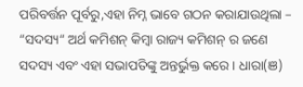ପରିବର୍ତ୍ତନ ପୂର୍ବରୁ,ଏହା ନିମ୍ନ ଭାବେ ଗଠନ କରାଯାଉଥିଲା – “ସଦସ୍ୟ“ ଅର୍ଥ କମିଶନ୍ କିମ୍ବା ରାଜ୍ୟ କମିଶନ୍ ର ଜଣେ ସଦସ୍ୟ ଏବଂ ଏହା ସଭାପତିଙ୍କୁ ଅନ୍ତର୍ଭୁକ୍ତ କରେ । ଧାରା(ଞ)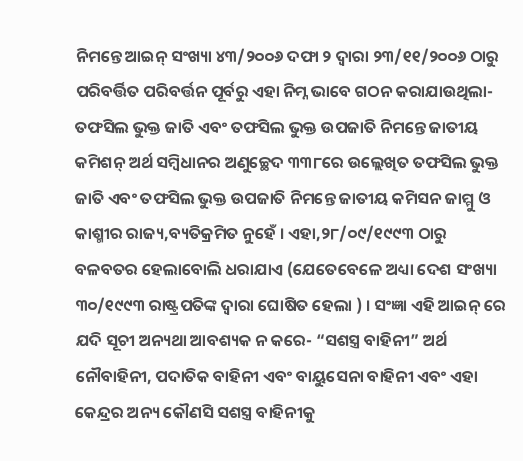ନିମନ୍ତେ ଆଇନ୍ ସଂଖ୍ୟା ୪୩/୨୦୦୬ ଦଫା ୨ ଦ୍ଵାରା ୨୩/୧୧/୨୦୦୬ ଠାରୁ ପରିବର୍ତ୍ତିତ ପରିବର୍ତ୍ତନ ପୂର୍ବରୁ ଏହା ନିମ୍ନ ଭାବେ ଗଠନ କରାଯାଉଥିଲା- ତଫସିଲ ଭୁକ୍ତ ଜାତି ଏବଂ ତଫସିଲ ଭୁକ୍ତ ଉପଜାତି ନିମନ୍ତେ ଜାତୀୟ କମିଶନ୍ ଅର୍ଥ ସମ୍ବିଧାନର ଅଣୁଚ୍ଛେଦ ୩୩୮ରେ ଉଲ୍ଲେଖିତ ତଫସିଲ ଭୁକ୍ତ ଜାତି ଏବଂ ତଫସିଲ ଭୁକ୍ତ ଉପଜାତି ନିମନ୍ତେ ଜାତୀୟ କମିସନ ଜାମ୍ମୁ ଓ କାଶ୍ମୀର ରାଜ୍ୟ,ବ୍ୟତିକ୍ରମିତ ନୁହେଁ । ଏହା,୨୮/୦୯/୧୯୯୩ ଠାରୁ ବଳବତର ହେଲାବୋଲି ଧରାଯାଏ (ଯେତେବେଳେ ଅଧ୍ୟା ଦେଶ ସଂଖ୍ୟା ୩୦/୧୯୯୩ ରାଷ୍ଟ୍ରପତିଙ୍କ ଦ୍ଵାରା ଘୋଷିତ ହେଲା ) । ସଂଜ୍ଞା ଏହି ଆଇନ୍ ରେ ଯଦି ସୂଚୀ ଅନ୍ୟଥା ଆବଶ୍ୟକ ନ କରେ- “ସଶସ୍ତ୍ର ବାହିନୀ” ଅର୍ଥ ନୌବାହିନୀ, ପଦାତିକ ବାହିନୀ ଏବଂ ବାୟୁସେନା ବାହିନୀ ଏବଂ ଏହା କେନ୍ଦ୍ରର ଅନ୍ୟ କୌଣସି ସଶସ୍ତ୍ର ବାହିନୀକୁ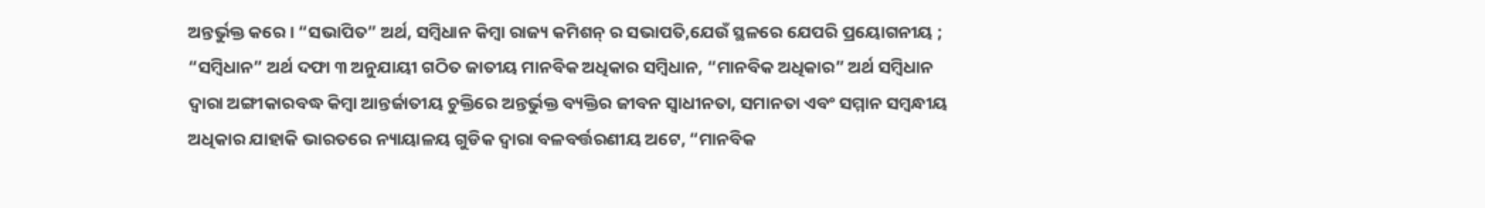ଅନ୍ତର୍ଭୁକ୍ତ କରେ। “ସଭାପିତ” ଅର୍ଥ, ସମ୍ବିଧାନ କିମ୍ବା ରାଜ୍ୟ କମିଶନ୍ ର ସଭାପତି,ଯେଉଁ ସ୍ଥଳରେ ଯେପରି ପ୍ରୟୋଗନୀୟ ; “ସମ୍ବିଧାନ” ଅର୍ଥ ଦଫା ୩ ଅନୁଯାୟୀ ଗଠିତ ଜାତୀୟ ମାନବିକ ଅଧିକାର ସମ୍ବିଧାନ, “ମାନବିକ ଅଧିକାର” ଅର୍ଥ ସମ୍ବିଧାନ ଦ୍ଵାରା ଅଙ୍ଗୀକାରବଦ୍ଧ କିମ୍ବା ଆନ୍ତର୍ଜାତୀୟ ଚୁକ୍ତିରେ ଅନ୍ତର୍ଭୁକ୍ତ ବ୍ୟକ୍ତିର ଜୀବନ ସ୍ଵାଧୀନତା, ସମାନତା ଏବଂ ସମ୍ମାନ ସମ୍ବନ୍ଧୀୟ ଅଧିକାର ଯାହାକି ଭାରତରେ ନ୍ୟାୟାଳୟ ଗୁଡିକ ଦ୍ଵାରା ବଳବର୍ତ୍ତରଣୀୟ ଅଟେ, “ମାନବିକ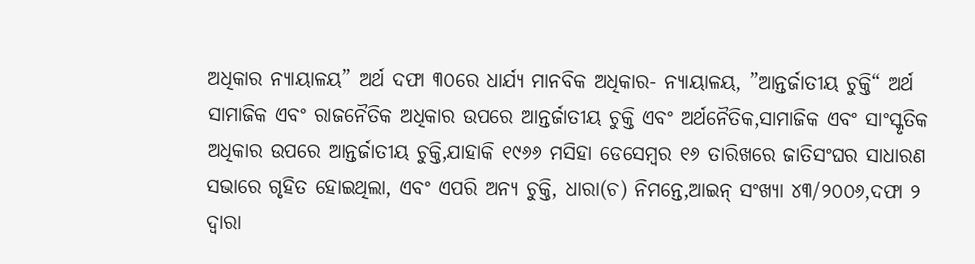ଅଧିକାର ନ୍ୟାୟାଳୟ” ଅର୍ଥ ଦଫା ୩୦ରେ ଧାର୍ଯ୍ୟ ମାନବିକ ଅଧିକାର- ନ୍ୟାୟାଳୟ, ”ଆନ୍ତର୍ଜାତୀୟ ଚୁକ୍ତି“ ଅର୍ଥ ସାମାଜିକ ଏବଂ ରାଜନୈତିକ ଅଧିକାର ଉପରେ ଆନ୍ତର୍ଜାତୀୟ ଚୁକ୍ତି ଏବଂ ଅର୍ଥନୈତିକ,ସାମାଜିକ ଏବଂ ସାଂସ୍କୃତିକ ଅଧିକାର ଉପରେ ଆନ୍ତର୍ଜାତୀୟ ଚୁକ୍ତି,ଯାହାକି ୧୯୬୬ ମସିହା ଡେସେମ୍ବର ୧୬ ତାରିଖରେ ଜାତିସଂଘର ସାଧାରଣ ସଭାରେ ଗୃହିତ ହୋଇଥିଲା, ଏବଂ ଏପରି ଅନ୍ୟ ଚୁକ୍ତି, ଧାରା(ଚ) ନିମନ୍ତେ,ଆଇନ୍ ସଂଖ୍ୟା ୪୩/୨୦୦୬,ଦଫା ୨ ଦ୍ଵାରା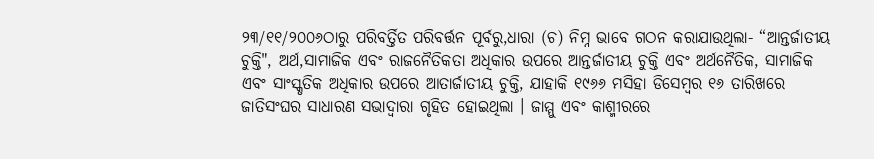୨୩/୧୧/୨୦୦୬ଠାରୁ ପରିବର୍ତ୍ତିତ ପରିବର୍ତ୍ତନ ପୂର୍ବରୁ,ଧାରା (ଚ) ନିମ୍ନ ଭାବେ ଗଠନ କରାଯାଉଥିଲା- “ଆନ୍ତର୍ଜାତୀୟ ଚୁକ୍ତି", ଅର୍ଥ,ସାମାଜିକ ଏବଂ ରାଜନୈତିକତା ଅଧିକାର ଉପରେ ଆନ୍ତର୍ଜାତୀୟ ଚୁକ୍ତି ଏବଂ ଅର୍ଥନୈତିକ, ସାମାଜିକ ଏବଂ ସାଂସ୍କୃତିକ ଅଧିକାର ଉପରେ ଆତାର୍ଜାତୀୟ ଚୁକ୍ତି, ଯାହାକି ୧୯୬୬ ମସିହା ଡିସେମ୍ବର ୧୬ ତାରିଖରେ ଜାତିସଂଘର ସାଧାରଣ ସଭାଦ୍ଵାରା ଗୃହିତ ହୋଇଥିଲା । ଜାମ୍ମୁ ଏବଂ କାଶ୍ମୀରରେ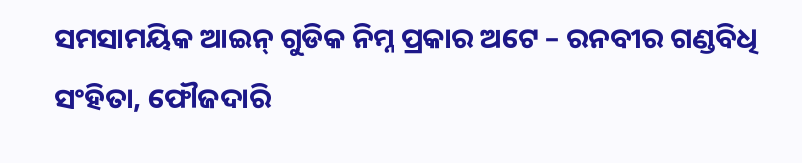ସମସାମୟିକ ଆଇନ୍ ଗୁଡିକ ନିମ୍ନ ପ୍ରକାର ଅଟେ – ରନବୀର ଗଣ୍ଡବିଧି ସଂହିତା, ଫୌଜଦାରି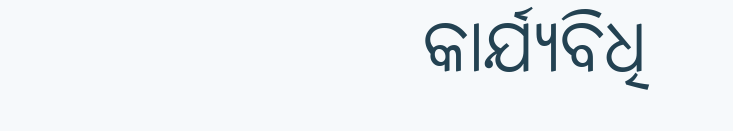କାର୍ଯ୍ୟବିଧି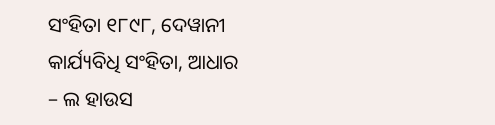ସଂହିତା ୧୮୯୮, ଦେୱାନୀ କାର୍ଯ୍ୟବିଧି ସଂହିତା, ଆଧାର – ଲ ହାଉସ